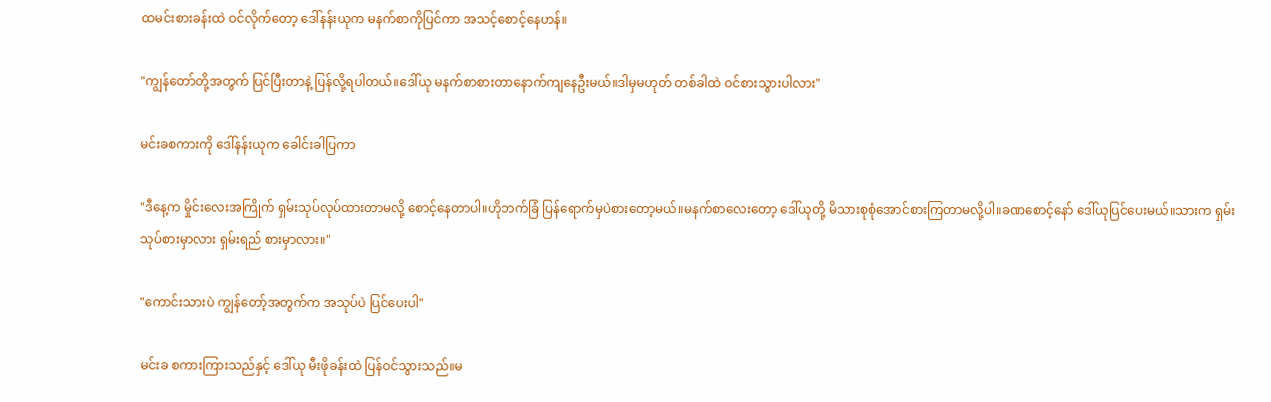ထမင်းစားခန်းထဲ ဝင်လိုက်တော့ ဒေါ်နန်းယုက မနက်စာကိုပြင်ကာ အသင့်စောင့်နေဟန်။

"ကျွန်တော်တို့အတွက် ပြင်ပြီးတာနဲ့ ပြန်လို့ရပါတယ်။ဒေါ်ယု မနက်စာစားတာနောက်ကျနေဦးမယ်။ဒါမှမဟုတ် တစ်ခါထဲ ဝင်စားသွားပါလား"

မင်းခစကား‌ကို ဒေါ်နန်းယုက ခေါင်းခါပြကာ

"ဒီနေ့က မှိုင်းလေးအကြိုက် ရှမ်းသုပ်လုပ်ထားတာမလို့ စောင့်နေတာပါ။ဟိုဘက်ခြံ ပြန်ရောက်မှပဲစားတော့မယ်။မနက်စာလေးတော့ ဒေါ်ယုတို့ မိသားစုစုံအောင်စားကြတာမလို့ပါ။ခဏစောင့်နော် ဒေါ်ယုပြင်ပေးမယ်။သားက ရှမ်းသုပ်စားမှာလား ရှမ်းရည် စားမှာလား။"

"ကောင်းသားပဲ ကျွန်တော့်အတွက်က အသုပ်ပဲ ပြင်ပေးပါ"

မင်းခ စကားကြားသည်နှင့် ဒေါ်ယု မီးဖိုခန်းထဲ ပြန်ဝင်သွားသည်။မ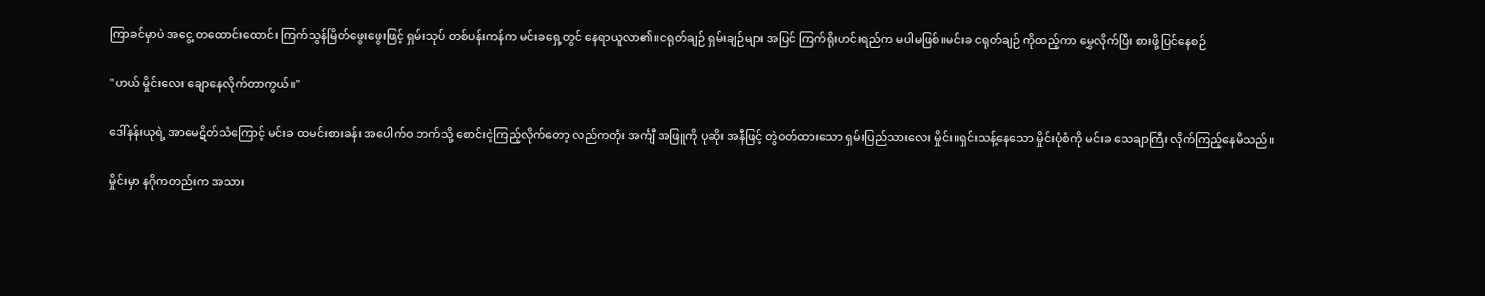ကြာခင်မှာပဲ အငွေ့ တထောင်းထောင်း ကြက်သွန်မြိတ်ဖွေးဖွေးဖြင့် ရှမ်းသုပ် တစ်ပန်းကန်က မင်းခရှေ့တွင် နေရာယူလာ၏။ငရုတ်ချဉ် ရှမ်းချဉ်များ အပြင် ကြက်ရိုးဟင်းရည်က မပါမဖြစ်။မင်းခ ငရုတ်ချဉ် ကိုထည့်ကာ မွှေလိုက်ပြီး စားဖို့ပြင်နေစဉ်

"ဟယ် မှိုင်းလေး ချောနေလိုက်တာကွယ်။"

ဒေါ်နန်းယုရဲ့ အာမေဋိတ်သံကြောင့် မင်းခ ထမင်းစားခန်း အပေါက်ဝ ဘက်သို့ စောင်းငဲ့ကြည့်လိုက်တော့ လည်ကတုံး အင်္ကျီ အဖြူကို ပုဆိုး အနီဖြင့် တွဲဝတ်ထားသော ရှမ်းပြည်သားလေး မှိုင်း။ရှင်းသန့်နေသော မှိုင်းပုံစံကို မင်းခ သေချာကြီး လိုက်ကြည့်နေမိသည်။

မှိုင်းမှာ နဂိုကတည်းက အသား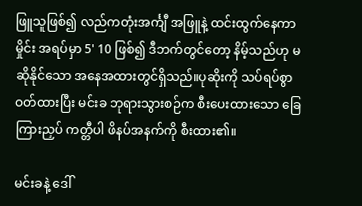ဖြူသူဖြစ်၍ လည်ကတုံးအင်္ကျီ အဖြူနဲ့ ထင်းထွက်နေကာ မှိုင်း အရပ်မှာ 5' 10 ဖြစ်၍ ဒီဘက်တွင်တော့ နိမ့်သည်ဟု မဆိုနိုင်သော အနေအထားတွင်ရှိသည်။‌ပုဆိုးကို သပ်ရပ်စွာ ဝတ်ထားပြီး မင်းခ ဘုရားသွားစဉ်က စီးပေးထားသော ခြေကြားညှပ် ကတ္တီပါ ဖိနပ်အနက်ကို စီးထား၏။

မင်းခနဲ့ ဒေါ်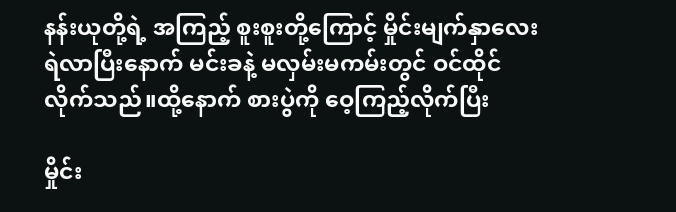နန်းယုတို့ရဲ့ အကြည့် စူးစူးတို့ကြောင့် မှိုင်းမျက်နှာလေးရဲလာပြီးနောက် မင်းခနဲ့ မလှမ်းမကမ်းတွင် ဝင်ထိုင်လိုက်သည်။ထို့နောက် စားပွဲကို ဝေ့ကြည့်လိုက်ပြီး

မှိုင်း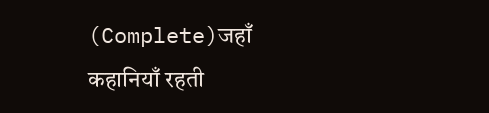(Complete)जहाँ कहानियाँ रहती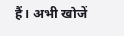हैं। अभी खोजें